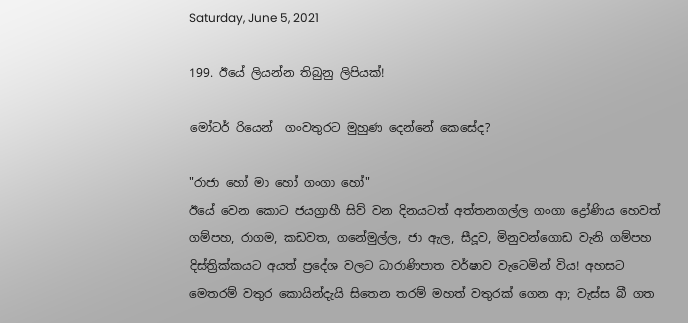Saturday, June 5, 2021

199. ඊයේ ලියන්න තිබුනු ලිපියක්!

මෝටර් රියෙන්  ගංවතුරට මුහුණ දෙන්නේ කෙසේද?

"රාජා හෝ මා හෝ ගංගා හෝ"
ඊයේ වෙන කොට ජයග්‍රාහී සිව් වන දිනයටත් අත්තනගල්ල ගංගා ද්‍රෝණිය හෙවත් ගම්පහ, රාගම, කඩවත, ගනේමුල්ල, ජා ඇල, සීදූව, මිනුවන්ගොඩ වැනි ගම්පහ දිස්ත්‍රික්කයට අයත් ප්‍රදේශ වලට ධාරාණිපාත වර්ෂාව වැටෙමින් විය! අහසට මෙතරම් වතුර කොයින්දැයි සිතෙන තරම් මහත් වතුරක් ගෙන ආ; වැස්ස බී ගත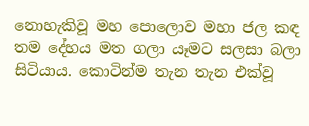නොහැකිවූ මහ පොලොව මහා ජල කඳ තම දේහය මත ගලා යෑමට සලසා බලා සිටියාය. කොටින්ම තැන තැන එක්වූ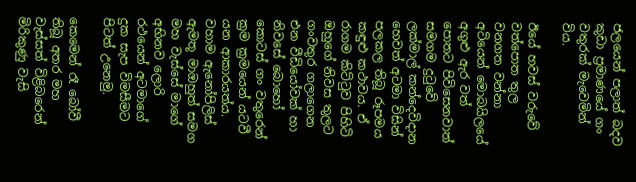ජලයෙන් පලාත් බදව කුඩා ප්‍රමාණයේ ගං වතුරක් මැවෙමින් විය.

ඊයේ හවස් වරුවේ වත්පොත තුල වනගත වන්නා අටියෙන් මොබයිලයේ අගුළු ඇර වත් පොතට පිවිසෙනවාත් සමගම දුටුවේ ලක්මාල් කන්දෙවිදාන හෙවත් අටමා විසින් පලකල තිබූ රූපමය කඳුළු කථාවය. ඒ  රාගම කිට්ටුව පිහිටි ඔහුගේ නිවස තුලට ගංවතුර ගලාගෙන එන වීඩියෝවක් හා නිවසේ බොහෝ කොටස් ගං වතුරෙන් ක්‍රම ක්‍රමයෙන් යටවී යන ආකාරයත්ය. වහාම ඇනෝපිලිස් ඇමතූ මාඔහුත් සමග මහ වැස්සේ මාගේ අභිනව ලොරි රථයෙන් අටමාගේ දුක සැප විමසීමට පිටත් උනෙමු.

කෙමෙන් රෑ බෝවී තිබූ අතර මහ වැස්සත් විළිබරෙන් මිරිකුණු වැසි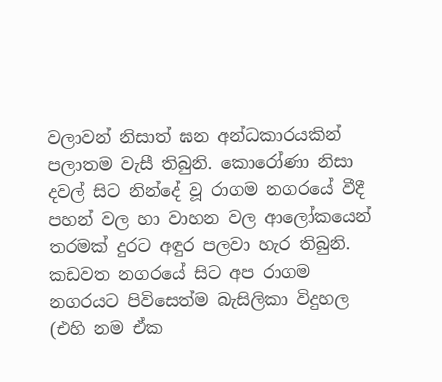වලාවන් නිසාත් ඝන අන්ධකාරයකින් පලාතම වැසී තිබුනි. කොරෝණා නිසා දවල් සිට නින්දේ වූ රාගම නගරයේ වීදී පහන් වල හා වාහන වල ආලෝකයෙන් තරමක් දුරට අඳුර පලවා හැර තිබුනි. කඩවත නගරයේ සිට අප රාගම නගරයට පිවිසෙත්ම බැසිලිකා විදුහල (එහි නම ඒක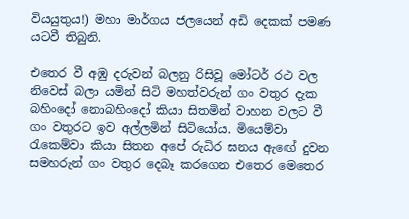වියයුතුය!) මහා මාර්ගය ජලයෙන් අඩි දෙකක් පමණ යටවී තිබුනි.

එතෙර වී අඹු දරුවන් බලනු රිසිවූ මෝටර් රථ වල නිවෙස් බලා යමින් සිටි මහත්වරුන් ගං වතුර දැක බහිංදෝ නොබහිංදෝ කියා සිතමින් වාහන වලට වී ගං වතුරට ඉව අල්ලමින් සිටියෝය. මියෙම්වා රැකෙම්වා කියා සිතන අපේ රුධිර ඝනය ඇඟේ දුවන සමහරුන් ගං වතුර දෙබෑ කරගෙන එතෙර මෙතෙර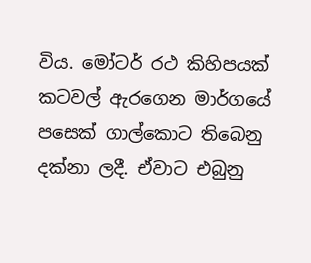විය. මෝටර් රථ කිහිපයක් කටවල් ඇරගෙන මාර්ගයේ පසෙක් ගාල්කොට තිබෙනු දක්නා ලදී. ඒවාට එබුනු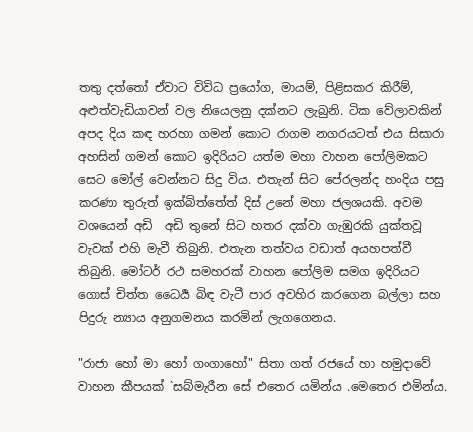තතු දත්තෝ ඒවාට විවිධ ප්‍රයෝග, මායම්, පිළිසකර කිරීම්, අළුත්වැඩියාවන් වල නියෙලනු දක්නට ලැබුනි. ටික වේලාවකින් අපද දිය කඳ හරහා ගමන් කොට රාගම නගරයටත් එය සිසාරා අහසින් ගමන් කොට ඉදිරියට යත්ම මහා වාහන පෝලිමකට සෙට මෝල් වෙන්නට සිදු විය. එතැන් සිට පේරලන්ද හංදිය පසු කරණා තුරුත් ඉක්බිත්තේත් දිස් උනේ මහා ජලශයකි. අවම වශයෙන් අඩි  අඩි තුනේ සිට හතර දක්වා ගැඹුරකි යුක්තවූ වැවක් එහි මැවී තිබුනි. එතැන තත්වය වඩාත් අයහපත්වී තිබුනි. මෝටර් රථ සමහරක් වාහන පෝලිම සමග ඉදිරියට ගොස් චිත්ත ධෛර්‍ය බිඳ වැටී පාර අවහිර කරගෙන බල්ලා සහ පිදුරු න්‍යාය අනුගමනය කරමින් ලැගගෙනය.

"රාජා හෝ මා හෝ ගංගාහෝ" සිතා ගත් රජයේ හා හමුදාවේ වාහන කීපයක් `සබ්මැරීන සේ එතෙර යමින්ය .මෙතෙර එමින්ය.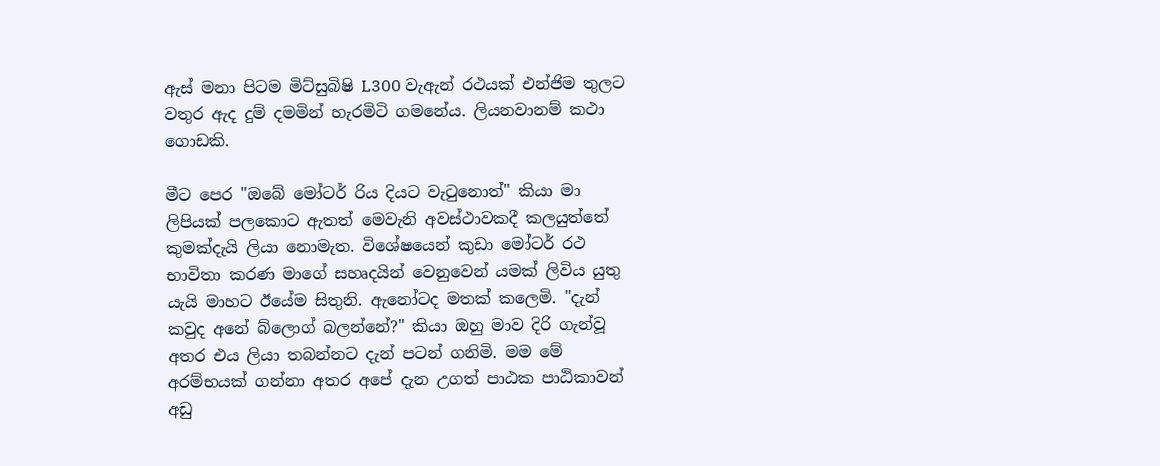ඇස් මනා පිටම මිට්සුබිෂි L300 වැඇන් රථයක් එන්ජිම තුලට වතුර ඇද දුම් දමමින් හැරමිටි ගමනේය. ලියනවානම් කථා ගොඩකි.

මීට පෙර "ඔබේ මෝටර් රිය දියට වැටුනොත්" කියා මා ලිපියක් පලකොට ඇතත් මෙවැනි අවස්ථාවකදී කලයුත්තේ කුමක්දැයි ලියා නොමැත. විශේෂයෙන් කුඩා මෝටර් රථ භාවිතා කරණ මාගේ සහෘදයින් වෙනුවෙන් යමක් ලිවිය යුතු යැයි මාහට ඊයේම සිතුනි. ඇනෝටද මතක් කලෙමි. "දැන් කවුද අනේ බ්ලොග් බලන්නේ?" කියා ඔහු මාව දිරි ගැන්වූ අතර එය ලියා තබන්නට දැන් පටන් ගනිමි. මම මේ අරම්භයක් ගන්නා අතර අපේ දැන උගත් පාඨක පාඨිකාවන් අඩු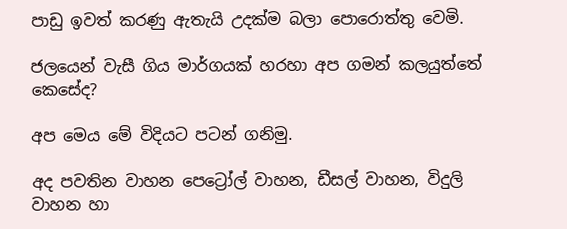පාඩු ඉවත් කරණු ඇතැයි උදක්ම බලා පොරොත්තු වෙමි.

ජලයෙන් වැසී ගිය මාර්ගයක් හරහා අප ගමන් කලයුත්තේ කෙසේද?

අප මෙය මේ විදියට පටන් ගනිමු.

අද පවතින වාහන පෙට්‍රෝල් වාහන, ඩීසල් වාහන, විදුලි  වාහන හා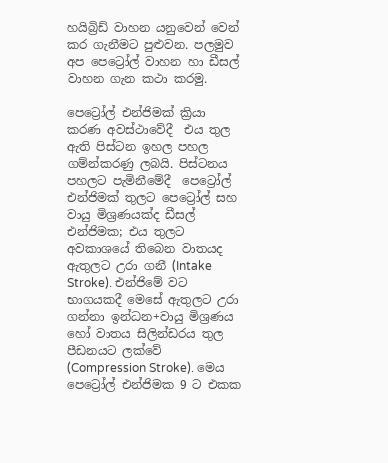හයිබ්‍රිඩ් වාහන යනුවෙන් වෙන් කර ගැනීමට පුළුවන. පලමුව අප පෙට්‍රෝල් වාහන හා ඩීසල් වාහන ගැන කථා කරමු.

පෙට්‍රෝල් එන්ජිමක් ක්‍රියා කරණ අවස්ථාවේදී  එය තුල ඇති පිස්ටන ඉහල පහල ගම්න්කරණු ලබයි. පිස්ටනය පහලට පැමිනීමේදී  පෙට්‍රෝල් එන්ජිමක් තුලට පෙට්‍රෝල් සහ වායු මිශ්‍රණයක්ද ඩීසල් එන්ජිමක; එය තුලට අවකාශයේ තිබෙන වාතයද ඇතුලට උරා ගනී (Intake Stroke). එන්ජිමේ වට භාගයකදී මෙසේ ඇතුලට උරා ගන්නා ඉන්ධන+වායු මිශ්‍රණය හෝ වාතය සිලින්ඩරය තුල පීඩනයට ලක්වේ (Compression Stroke). මෙය පෙට්‍රෝල් එන්ජිමක 9 ට එකක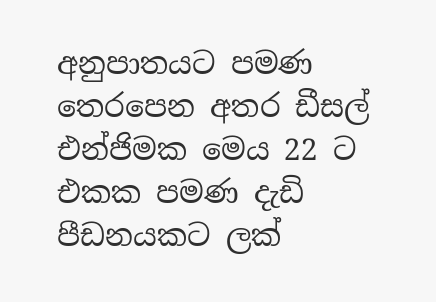අනුපාතයට පමණ  තෙරපෙන අතර ඩීසල් එන්ජිමක මෙය 22 ට එකක පමණ දැඩි පීඩනයකට ලක්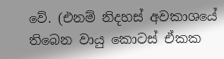වේ. (එනම් නිදහස් අවකාශයේ තිබෙන වායු කොටස් ඒකක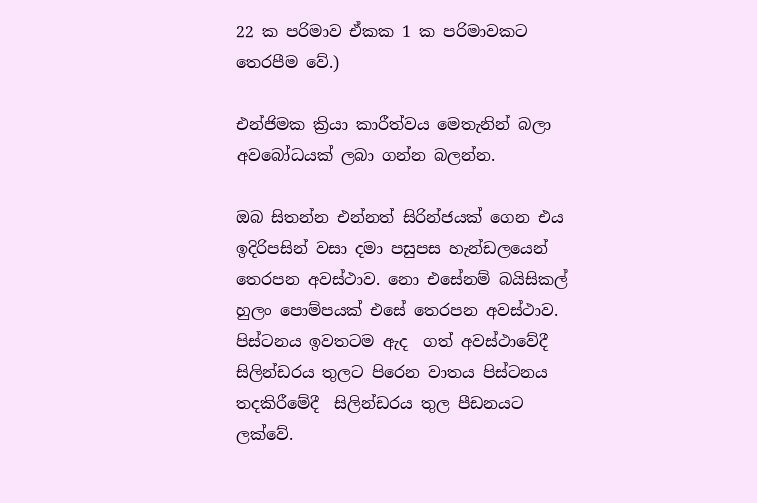22 ක පරිමාව ඒකක 1 ක පරිමාවකට තෙරපීම වේ.)

එන්ජිමක ක්‍රියා කාරීත්වය මෙතැනින් බලා අවබෝධයක් ලබා ගන්න බලන්න.

ඔබ සිතන්න එන්නත් සිරින්ජයක් ගෙන එය ඉදිරිපසින් වසා දමා පසුපස හැන්ඩලයෙන් තෙරපන අවස්ථාව. නො එසේනම් බයිසිකල් හුලං පොම්පයක් එසේ තෙරපන අවස්ථාව. පිස්ටනය ඉවතටම ඇද  ගත් අවස්ථාවේදී සිලින්ඩරය තුලට පිරෙන වාතය පිස්ටනය තදකිරීමේදී  සිලින්ඩරය තුල පීඩනයට ලක්වේ.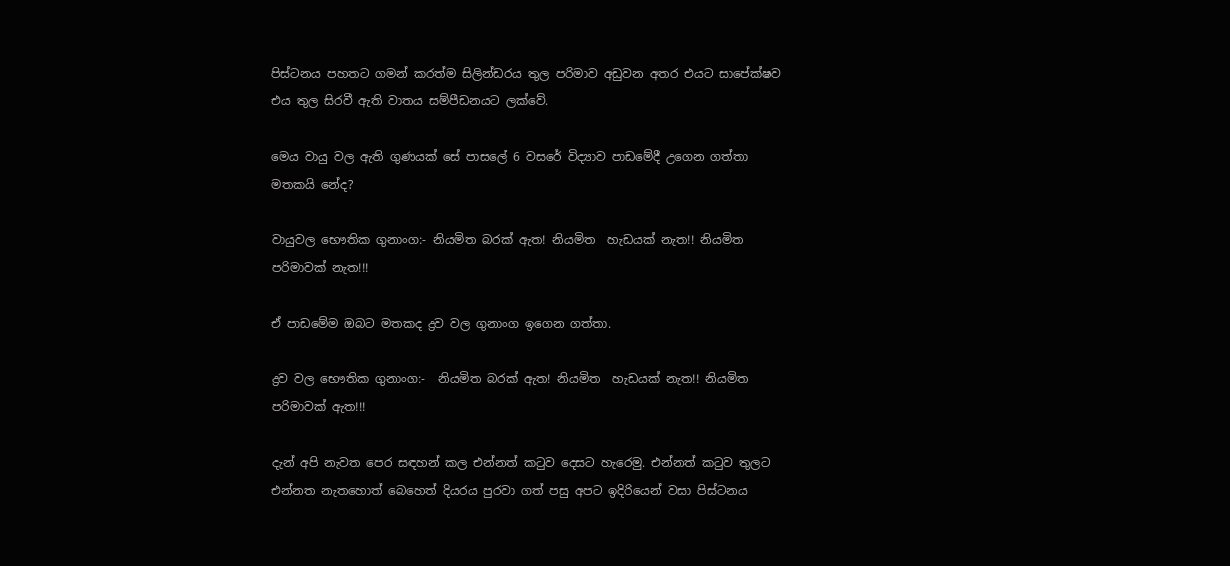පිස්ටනය පහතට ගමන් කරත්ම සිලින්ඩරය තුල පරිමාව අඩුවන අතර එයට සාපේක්ෂව එය තුල සිරවී ඇති වාතය සම්පීඩනයට ලක්වේ.

මෙය වායු වල ඇති ගුණයක් සේ පාසලේ 6 වසරේ විද්‍යාව පාඩමේදී උගෙන ගත්තා මතකයි නේද?

වායුවල භෞතික ගුනාංග:- නියමිත බරක් ඇත! නියමිත  හැඩයක් නැත!! නියමිත පරිමාවක් නැත!!!

ඒ පාඩමේම ඔබට මතකද ද්‍රව වල ගුනාංග ඉගෙන ගත්තා.

ද්‍රව වල භෞතික ගුනාංග:-  නියමිත බරක් ඇත! නියමිත  හැඩයක් නැත!! නියමිත පරිමාවක් ඇත!!!

දැන් අපි නැවත පෙර සඳහන් කල එන්නත් කටුව දෙසට හැරෙමු. එන්නත් කටුව තුලට එන්නත නැතහොත් බෙහෙත් දියරය පුරවා ගත් පසු අපට ඉදිරියෙන් වසා පිස්ටනය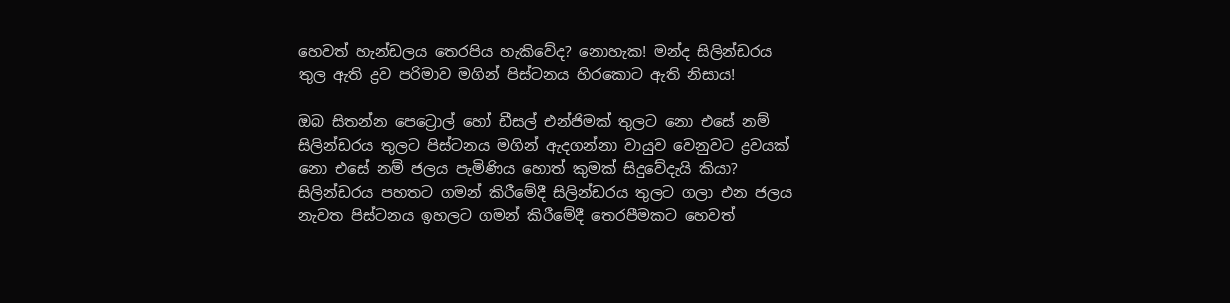හෙවත් හැන්ඩලය තෙරපිය හැකිවේද? නොහැක! මන්ද සිලින්ඩරය තුල ඇති ද්‍රව පරිමාව මගින් පිස්ටනය හිරකොට ඇති නිසාය!

ඔබ සිතන්න පෙට්‍රොල් හෝ ඩීසල් එන්ජිමක් තුලට නො එසේ නම් සිලින්ඩරය තුලට පිස්ටනය මගින් ඇදගන්නා වායුව වෙනුවට ද්‍රවයක් නො එසේ නම් ජලය පැමිණිය හොත් කුමක් සිදුවේදැයි කියා? සිලින්ඩරය පහතට ගමන් කිරීමේදී සිලින්ඩරය තුලට ගලා එන ජලය නැවත පිස්ටනය ඉහලට ගමන් කිරීමේදී තෙරපීමකට හෙවත්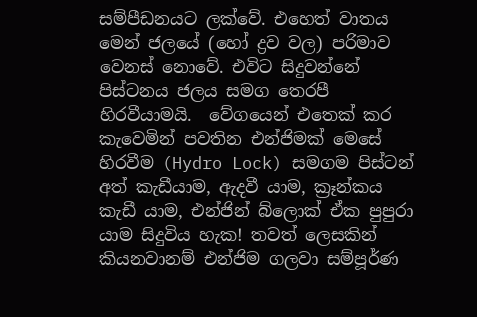සම්පීඩනයට ලක්වේ. එහෙත් වාතය මෙන් ජලයේ (හෝ ද්‍රව වල) පරිමාව වෙනස් නොවේ. එවිට සිදුවන්නේ පිස්ටනය ජලය සමග තෙරපී හිරවීයාමයි.  වේගයෙන් එතෙක් කර කැවෙමින් පවතින එන්ජිමක් මෙසේ හිරවීම (Hydro Lock) සමගම පිස්ටන් අත් කැඩීයාම, ඇදවී යාම, ක්‍රෑන්කය කැඩී යාම, එන්ජින් බ්ලොක් ඒක පුපුරා යාම සිදුවිය හැක! තවත් ලෙසකින් කියනවානම් එන්ජිම ගලවා සම්පූර්ණ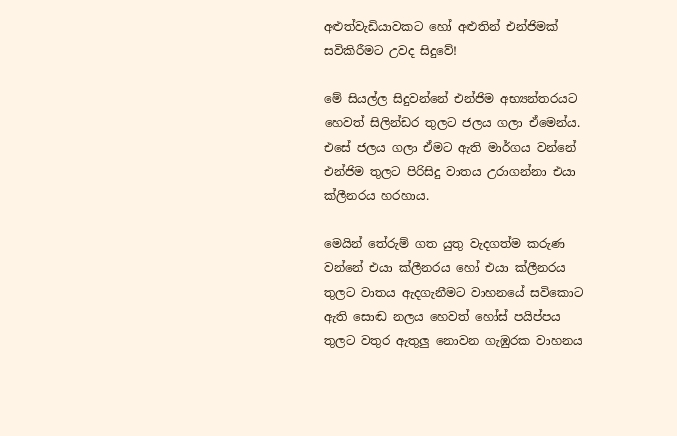අළුත්වැඩියාවකට හෝ අළුතින් එන්ජිමක් සවිකිරීමට උවද සිදුවේ!

මේ සියල්ල සිදුවන්නේ එන්ජිම අභ්‍යන්තරයට හෙවත් සිලින්ඩර තුලට ජලය ගලා ඒමෙන්ය. එසේ ජලය ගලා ඒමට ඇති මාර්ගය වන්නේ එන්ජිම තුලට පිරිසිදු වාතය උරාගන්නා එයා ක්ලීනරය හරහාය.

මෙයින් තේරුම් ගත යුතු වැදගත්ම කරුණ වන්නේ එයා ක්ලීනරය හෝ එයා ක්ලීනරය තුලට වාතය ඇදගැනීමට වාහනයේ සවිකොට ඇති සොඬ නලය හෙවත් හෝස් පයිප්පය තුලට වතුර ඇතුලු නොවන ගැඹුරක වාහනය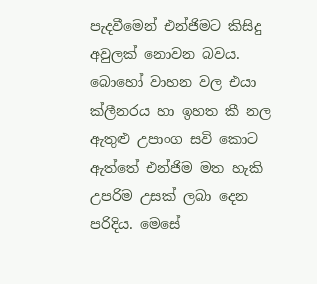පැදවීමෙන් එන්ජිමට කිසිදු අවුලක් නොවන බවය. බොහෝ වාහන වල එයා ක්ලීනරය හා ඉහත කී නල ඇතුළු උපාංග සවි කොට ඇත්තේ එන්ජිම මත හැකි උපරිම උසක් ලබා දෙන පරිදිය. මෙසේ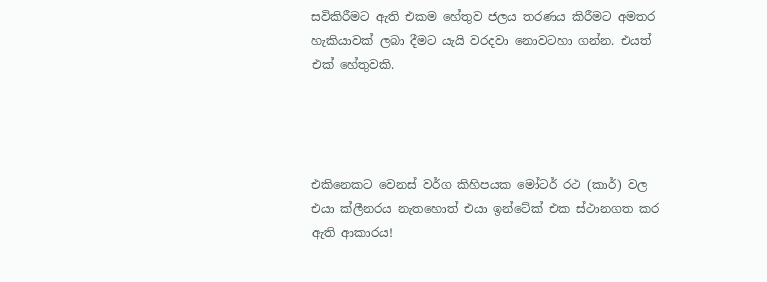සවිකිරීමට ඇති එකම හේතුව ජලය තරණය කිරීමට අමතර හැකියාවක් ලබා දීමට යැයි වරදවා නොවටහා ගන්න. එයත් එක් හේතුවකි.




එකිනෙකට වෙනස් වර්ග කිහිපයක මෝටර් රථ (කාර්) වල
එයා ක්ලීනරය නැතහොත් එයා ඉන්ටේක් එක ස්ථානගත කර ඇති ආකාරය!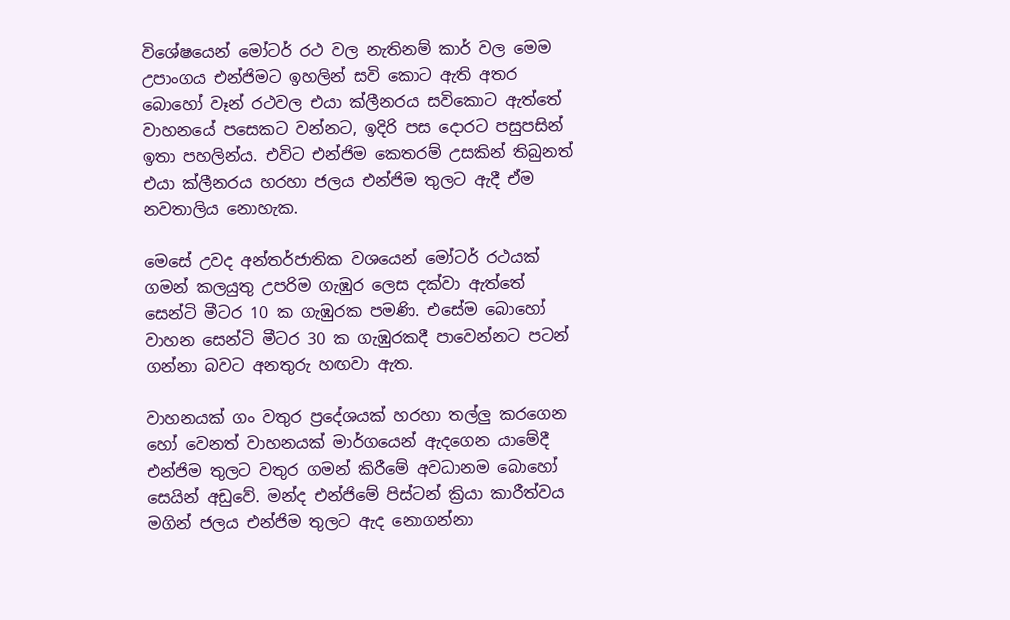විශේෂයෙන් මෝටර් රථ වල නැතිනම් කාර් වල මෙම උපාංගය එන්ජිමට ඉහලින් සවි කොට ඇති අතර බොහෝ වෑන් රථවල එයා ක්ලීනරය සවිකොට ඇත්තේ වාහනයේ පසෙකට වන්නට, ඉදිරි පස දොරට පසුපසින් ඉතා පහලින්ය. එවිට එන්ජිම කෙතරම් උසකින් තිබුනත් එයා ක්ලීනරය හරහා ජලය එන්ජිම තුලට ඇදී ඒම නවතාලිය නොහැක.

මෙසේ උවද අන්තර්ජාතික වශයෙන් මෝටර් රථයක් ගමන් කලයුතු උපරිම ගැඹුර ලෙස දක්වා ඇත්තේ සෙන්ටි මීටර 10 ක ගැඹුරක පමණි. එසේම බොහෝ වාහන සෙන්ටි මීටර 30 ක ගැඹුරකදී පාවෙන්නට පටන් ගන්නා බවට අනතුරු හඟවා ඇත.

වාහනයක් ගං වතුර ප්‍රදේශයක් හරහා තල්ලු කරගෙන හෝ වෙනත් වාහනයක් මාර්ගයෙන් ඇදගෙන යාමේදී එන්ජිම තුලට වතුර ගමන් කිරීමේ අවධානම බොහෝ සෙයින් අඩුවේ. මන්ද එන්ජිමේ පිස්ටන් ක්‍රියා කාරීත්වය මගින් ජලය එන්ජිම තුලට ඇද නොගන්නා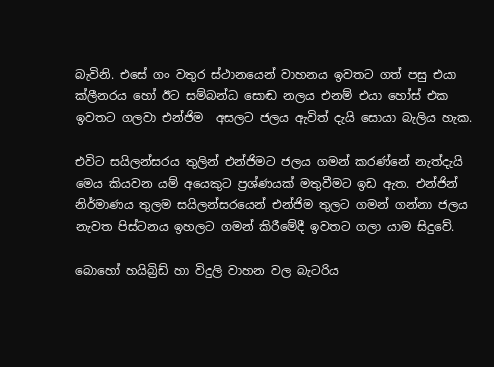බැවිනි. එසේ ගං වතුර ස්ථානයෙන් වාහනය ඉවතට ගත් පසු එයා ක්ලීනරය හෝ ඊට සම්බන්ධ සොඬ නලය එනම් එයා හෝස් එක ඉවතට ගලවා එන්ජිම  අසලට ජලය ඇවිත් දැයි සොයා බැලිය හැක.

එවිට සයිලන්සරය තුලින් එන්ජිමට ජලය ගමන් කරණ්නේ නැත්දැයි මෙය කියවන යම් අයෙකුට ප්‍රශ්ණයක් මතුවීමට ඉඩ ඇත. එන්ජින් නිර්මාණය තුලම සයිලන්සරයෙන් එන්ජිම තුලට ගමන් ගන්නා ජලය නැවත පිස්ටනය ඉහලට ගමන් කිරීමේදී ඉවතට ගලා යාම සිදුවේ.

බොහෝ හයිබ්‍රිඩ් හා විදුලි වාහන වල බැටරිය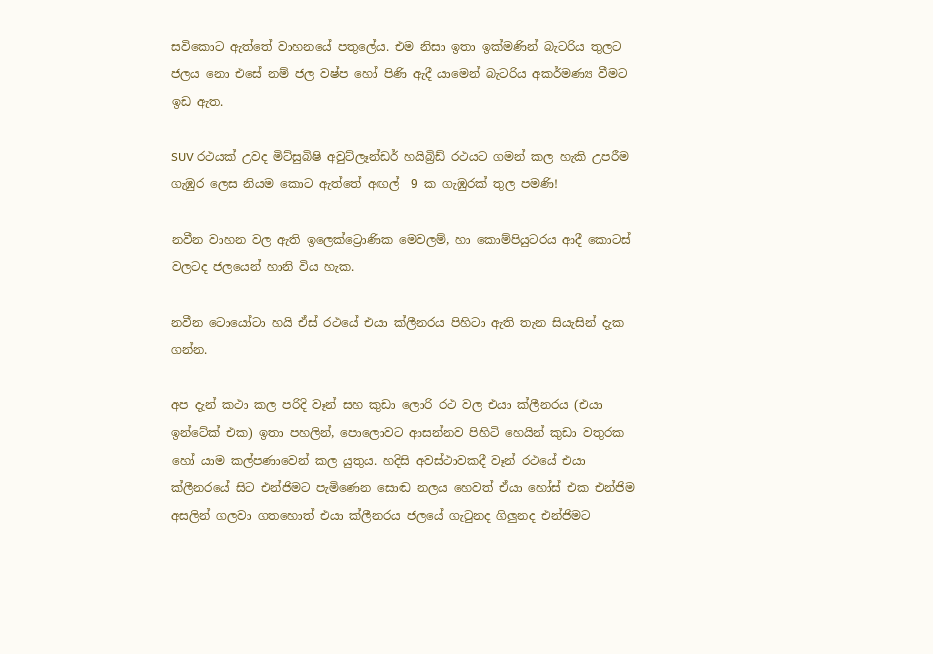සවිකොට ඇත්තේ වාහනයේ පතුලේය. එම නිසා ඉතා ඉක්මණින් බැටරිය තුලට ජලය නො එසේ නම් ජල වෂ්ප හෝ පිණි ඇදී යාමෙන් බැටරිය අකර්මණ්‍ය වීමට ඉඩ ඇත.

SUV රථයක් උවද මිට්සුබිෂි අවුට්ලෑන්ඩර් හයිබ්‍රිඩ් රථයට ගමන් කල හැකි උපරීම ගැඹුර ලෙස නියම කොට ඇත්තේ අඟල්  9 ක ගැඹුරක් තුල පමණි!

නවීන වාහන වල ඇති ඉලෙක්ට්‍රොණික මෙවලම්, හා කොම්පියුටරය ආදී කොටස් වලටද ජලයෙන් හානි විය හැක.

නවීන ටොයෝටා හයි ඒස් රථයේ එයා ක්ලීනරය පිහිටා ඇති තැන සියැසින් දැක ගන්න.

අප දැන් කථා කල පරිදි වෑන් සහ කුඩා ලොරි රථ වල එයා ක්ලීනරය (එයා ඉන්ටේක් එක) ඉතා පහලින්, පොලොවට ආසන්නව පිහිටි හෙයින් කුඩා වතුරක හෝ යාම කල්පණාවෙන් කල යුතුය. හදිසි අවස්ථාවකදී වෑන් රථයේ එයා ක්ලීනරයේ සිට එන්ජිමට පැමිණෙන සොඬ නලය හෙවත් ඒයා හෝස් එක එන්ජිම අසලින් ගලවා ගතහොත් එයා ක්ලීනරය ජලයේ ගැටුනද ගිලුනද එන්ජිමට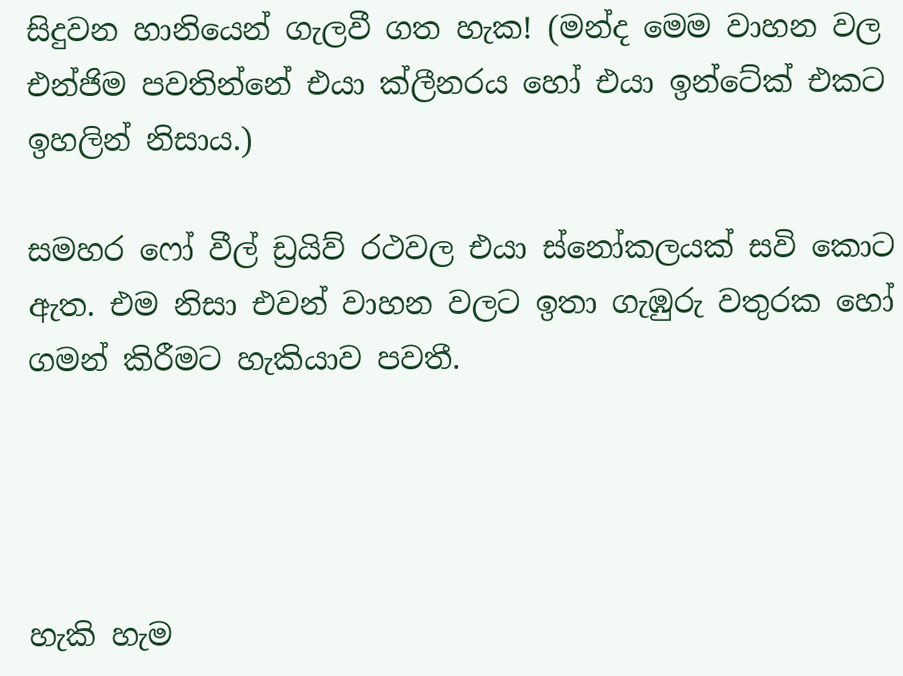සිදුවන හානියෙන් ගැලවී ගත හැක! (මන්ද මෙම වාහන වල  එන්ජිම පවතින්නේ එයා ක්ලීනරය හෝ එයා ඉන්ටේක් එකට ඉහලින් නිසාය.)

සමහර ෆෝ වීල් ඩ්‍රයිව් රථවල එයා ස්නෝකලයක් සවි කොට ඇත. එම නිසා එවන් වාහන වලට ඉතා ගැඹුරු වතුරක හෝ ගමන් කිරීමට හැකියාව පවතී.




හැකි හැම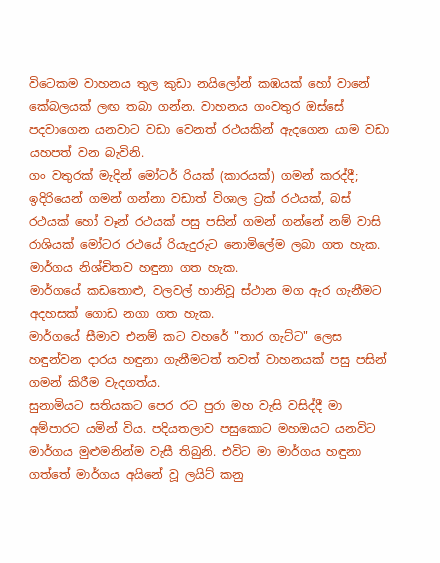විටෙකම වාහනය තුල කුඩා නයිලෝන් කඹයක් හෝ වානේ කේබලයක් ලඟ තබා ගන්න. වාහනය ගංවතුර ඔස්සේ පදවාගෙන යනවාට වඩා වෙනත් රථයකින් ඇදගෙන යාම වඩා යහපත් වන බැවිනි.
ගං වතුරක් මැදින් මෝටර් රියක් (කාරයක්) ගමන් කරද්දී; ඉදිරියෙන් ගමන් ගන්නා වඩාත් විශාල ට්‍රක් රථයක්, බස් රථයක් හෝ වෑන් රථයක් පසු පසින් ගමන් ගන්නේ නම් වාසි රාශියක් මෝටර රථයේ රියැදුරුට නොමිලේම ලබා ගත හැක.
මාර්ගය නිශ්චිතව හඳුනා ගත හැක.
මාර්ගයේ කඩතොළු, වලවල් හානිවූ ස්ථාන මග ඇර ගැනීමට අදහසක් ගොඩ නගා ගත හැක.
මාර්ගයේ සීමාව එනම් කට වහරේ "තාර ගැට්ට" ලෙස හඳුන්වන දාරය හඳුනා ගැනීමටත් තවත් වාහනයක් පසු පසින් ගමන් කිරීම වැදගත්ය.
සුනාමියට සතියකට පෙර රට පුරා මහ වැසි වසිද්දී මා අම්පාරට යමින් විය. පදියතලාව පසුකොට මහඔයට යනවිට මාර්ගය මුළුමනින්ම වැසී තිබුනි. එවිට මා මාර්ගය හඳුනා ගත්තේ මාර්ගය අයිනේ වූ ලයිට් කනු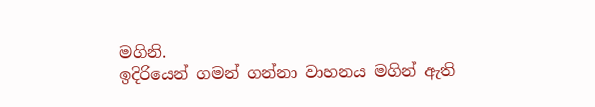මගිනි.
ඉදිරියෙන් ගමන් ගන්නා වාහනය මගින් ඇති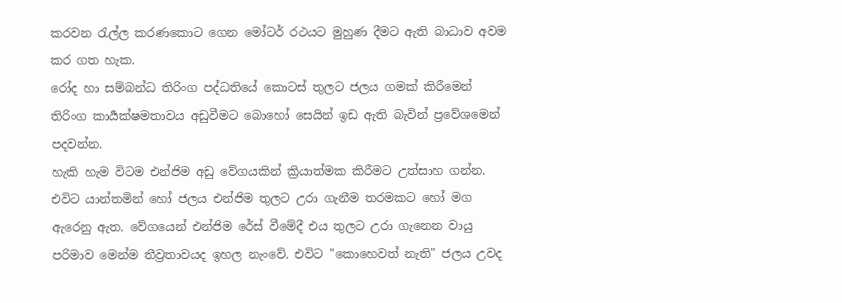කරවන රැල්ල කරණකොට ගෙන මෝටර් රථයට මුහුණ දීමට ඇති බාධාව අවම කර ගත හැක.
රෝද හා සම්බන්ධ තිරිංග පද්ධතියේ කොටස් තුලට ජලය ගමක් කිරීමෙන් තිරිංග කාර්‍යක්ෂමතාවය අඩුවීමට බොහෝ සෙයින් ඉඩ ඇති බැවින් ප්‍රවේශමෙන් පදවන්න.
හැකි හැම විටම එන්ජිම අඩු වේගයකින් ක්‍රියාත්මක කිරීමට උත්සාහ ගන්න. එවිට යාන්තමින් හෝ ජලය එන්ජිම තුලට උරා ගැනීම තරමකට හෝ මග ඇරෙනු ඇත. වේගයෙන් එන්ජිම රේස් වීමේදී එය තුලට උරා ගැනෙන වායු පරිමාව මෙන්ම තීව්‍රතාවයද ඉහල නැංවේ. එවිට "කොහෙවත් නැති" ජලය උවද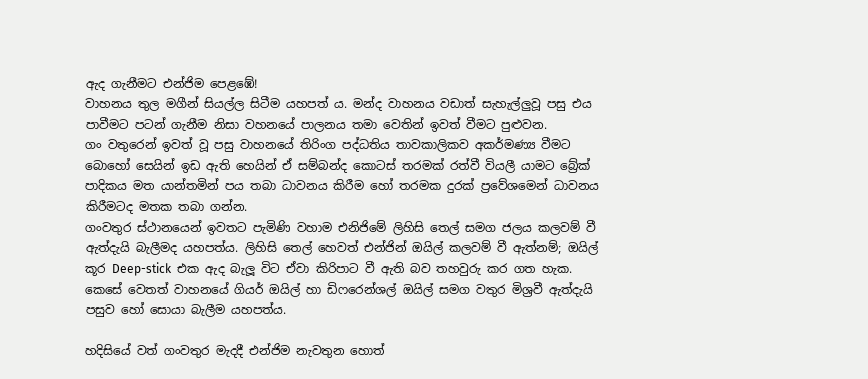ඇද ගැනීමට එන්ජිම පෙළඹේ!
වාහනය තුල මගීන් සියල්ල සිටීම යහපත් ය. මන්ද වාහනය වඩාත් සැහැල්ලුවූ පසු එය පාවීමට පටන් ගැනීම නිසා වහනයේ පාලනය තමා වෙතින් ඉවත් වීමට පුළුවන.
ගං වතුරෙන් ඉවත් වූ පසු වාහනයේ තිරිංග පද්ධතිය තාවකාලිකව අකර්මණ්‍ය වීමට බොහෝ සෙයින් ඉඩ ඇති හෙයින් ඒ සම්බන්ද කොටස් තරමක් රත්වී වියලී යාමට බ්‍රේක් පාදිකය මත යාන්තමින් පය තබා ධාවනය කිරීම හෝ තරමක දුරක් ප්‍රවේශමෙන් ධාවනය කිරීමටද මතක තබා ගන්න.
ගංවතුර ස්ථානයෙන් ඉවතට පැමිණි වහාම එනිජිමේ ලිහිසි තෙල් සමග ජලය කලවම් වී ඇත්දැයි බැලීමද යහපත්ය. ලිහිසි තෙල් හෙවත් එන්ජින් ඔයිල් කලවම් වී ඇත්නම්; ඔයිල් කූර Deep-stick  එක ඇද බැලූ විට ඒවා කිරිපාට වී ඇති බව තහවුරු කර ගත හැක.
කෙසේ වෙතත් වාහනයේ ගියර් ඔයිල් හා ඩිෆරෙන්ශල් ඔයිල් සමග වතුර මිශ්‍රවී ඇත්දැයි පසුව හෝ සොයා බැලීම යහපත්ය.

හදිසියේ වත් ගංවතුර මැදදී එන්ජිම නැවතුන හොත්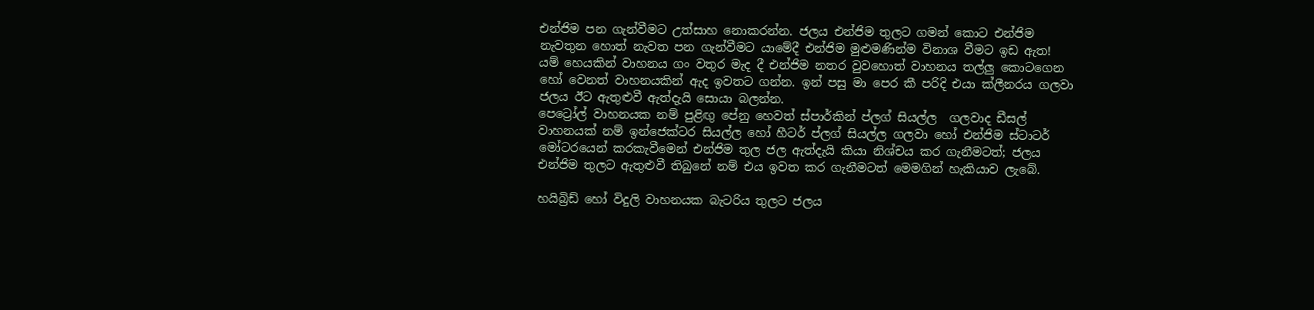එන්ජිම පන ගැන්වීමට උත්සාහ නොකරන්න. ජලය එන්ජිම තුලට ගමන් කොට එන්ජිම නැවතුන හොත් නැවත පන ගැන්වීමට යාමේදී එන්ජිම මුළුමණින්ම විනාශ වීමට ඉඩ ඇත!
යම් හෙයකින් වාහනය ගං වතුර මැද දී එන්ජිම නතර වුවහොත් වාහනය තල්ලු කොටගෙන හෝ වෙනත් වාහනයකින් ඇද ඉවතට ගන්න. ඉන් පසු මා පෙර කී පරිදි එයා ක්ලීනරය ගලවා ජලය ඊට ඇතුළුවී ඇත්දැයි සොයා බලන්න.
පෙට්‍රෝල් වාහනයක නම් පුළිඟු පේනු හෙවත් ස්පාර්කින් ප්ලග් සියල්ල  ගලවාද ඩීසල් වාහනයක් නම් ඉන්ජෙක්ටර සියල්ල හෝ හීටර් ප්ලග් සියල්ල ගලවා හෝ එන්ජිම ස්ටාටර් මෝටරයෙන් කරකැවීමෙන් එන්ජිම තුල ජල ඇත්දැයි කියා නිශ්චය කර ගැනීමටත්; ජලය එන්ජිම තුලට ඇතුළුවී තිබුනේ නම් එය ඉවත කර ගැනීමටත් මෙමගින් හැකියාව ලැබේ.

හයිබ්‍රිඩ් හෝ විදුලි වාහනයක බැටරිය තුලට ජලය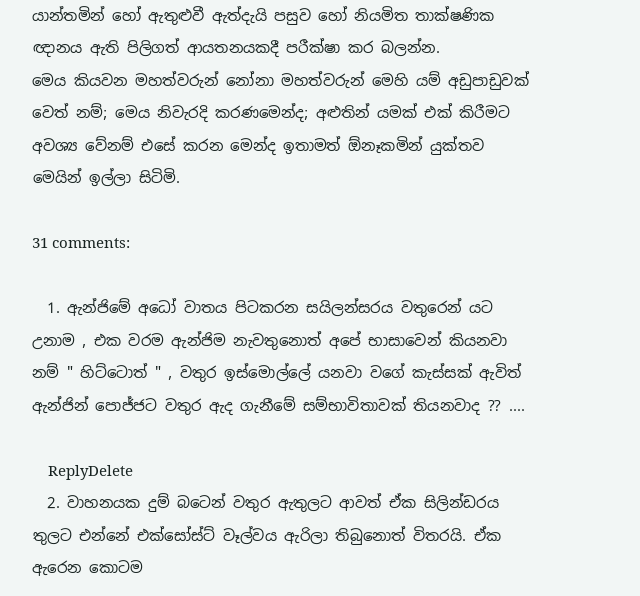යාන්තමින් හෝ ඇතුළුවී ඇත්දැයි පසුව හෝ නියමිත තාක්ෂණික ඥානය ඇති පිලිගත් ආයතනයකදී පරීක්ෂා කර බලන්න.
මෙය කියවන මහත්වරුන් නෝනා මහත්වරුන් මෙහි යම් අඩුපාඩුවක් වෙත් නම්; මෙය නිවැරදි කරණමෙන්ද; අළුතින් යමක් එක් කිරීමට අවශ්‍ය වේනම් එසේ කරන මෙන්ද ඉතාමත් ඕනෑකමින් යුක්තව මෙයින් ඉල්ලා සිටිමි.

31 comments:

  1. ඇන්ජිමේ අධෝ වාතය පිටකරන සයිලන්සරය වතුරෙන් යට උනාම , එක වරම ඇන්ජිම නැවතුනොත් අපේ භාසාවෙන් කියනවා නම් " හිට්ටොත් " , වතුර ඉස්මොල්ලේ යනවා වගේ කැස්සක් ඇවිත් ඇන්ජින් පොජ්ජට වතුර ඇද ගැනීමේ සම්භාවිතාවක් තියනවාද ?? ....

    ReplyDelete
  2. වාහනයක දුම් බටෙන් වතුර ඇතුලට ආවත් ඒක සිලින්ඩරය තුලට එන්නේ එක්සෝස්ට් වෑල්වය ඇරිලා තිබුනොත් විතරයි. ඒක ඇරෙන කොටම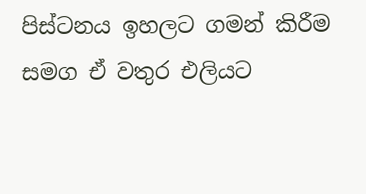පිස්ටනය ඉහලට ගමන් කිරීම සමග ඒ වතුර එලියට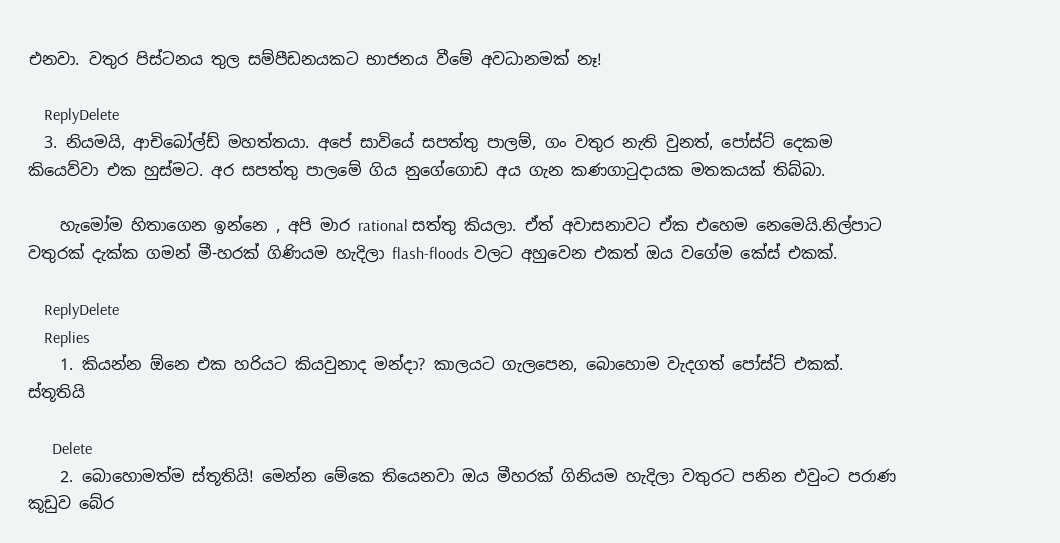එනවා. වතුර පිස්ටනය තුල සම්පීඩනයකට භාජනය වීමේ අවධානමක් නෑ!

    ReplyDelete
  3. නියමයි, ආචිබෝල්ඩ් මහත්තයා. අපේ සාවියේ සපත්තු පාලම්, ගං වතුර නැති වුනත්, පෝස්ට් දෙකම කියෙව්වා එක හුස්මට. අර සපත්තු පාලමේ ගිය නුගේගොඩ අය ගැන කණගාටුදායක මතකයක් තිබ්බා.

    හැමෝම හිතාගෙන ඉන්නෙ , අපි මාර rational සත්තු කියලා. ඒත් අවාසනාවට ඒක එහෙම නෙමෙයි.නිල්පාට වතුරක් දැක්ක ගමන් මී-හරක් ගිණියම හැදිලා flash-floods වලට අහුවෙන එකත් ඔය වගේම කේස් එකක්.

    ReplyDelete
    Replies
    1. කියන්න ඕනෙ එක හරියට කියවුනාද මන්දා? කාලයට ගැලපෙන, බොහොම වැදගත් පෝස්ට් එකක්. ස්තූතියි

      Delete
    2. බොහොමත්ම ස්තූතියි! මෙන්න මේකෙ තියෙනවා ඔය මීහරක් ගිනියම හැදිලා වතුරට පනින එවුංට පරාණ කූඩුව බේර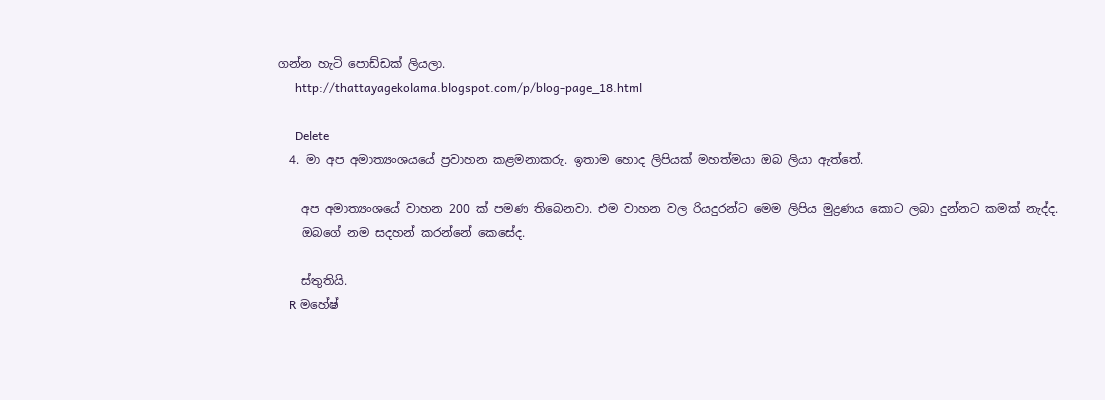ගන්න හැටි පොඩ්ඩක් ලියලා.
      http://thattayagekolama.blogspot.com/p/blog-page_18.html

      Delete
  4. මා අප අමාත්‍යංශයයේ ප්‍රවාහන කළමනාකරු. ඉතාම හොද ලිපියක් මහත්මයා ඔබ ලියා ඇත්තේ.

    අප අමාත්‍යංශයේ වාහන 200 ක් පමණ තිබෙනවා. එම වාහන වල රියදුරන්ට මෙම ලිපිය මුද්‍රණය කොට ලබා දුන්නට කමක් නැද්ද.
    ඔබගේ නම සදහන් කරන්නේ කෙසේද.

    ස්තුතියි.
    R මහේෂ්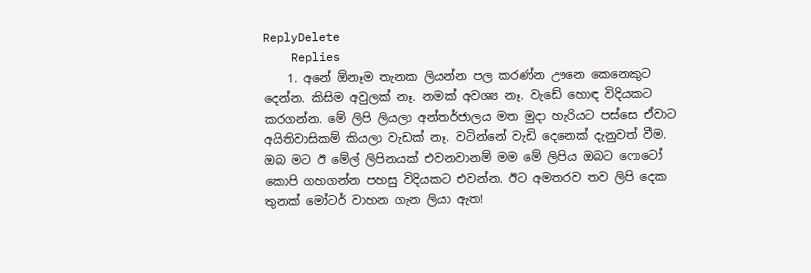ReplyDelete
    Replies
    1. අනේ ඕනෑම තැනක ලියන්න පල කරණ්න ඌනෙ කෙනෙකුට දෙන්න. කිසිම අවුලක් නෑ. නමක් අවශ්‍ය නෑ. වැඩේ හොඳ විදියකට කරගන්න. මේ ලිපි ලියලා අන්තර්ජාලය මත මුදා හැරියට පස්සෙ ඒවාට අයිතිවාසිකම් කියලා වැඩක් නෑ. වටින්නේ වැඩි දෙනෙක් දැනුවත් වීම. ඔබ මට ඊ මේල් ලිපිනයක් එවනවානම් මම මේ ලිපිය ඔබට ෆොටෝ කොපි ගහගන්න පහසු විදියකට එවන්න. ඊට අමතරව තව ලිපි දෙක තුනක් මෝටර් වාහන ගැන ලියා ඇත!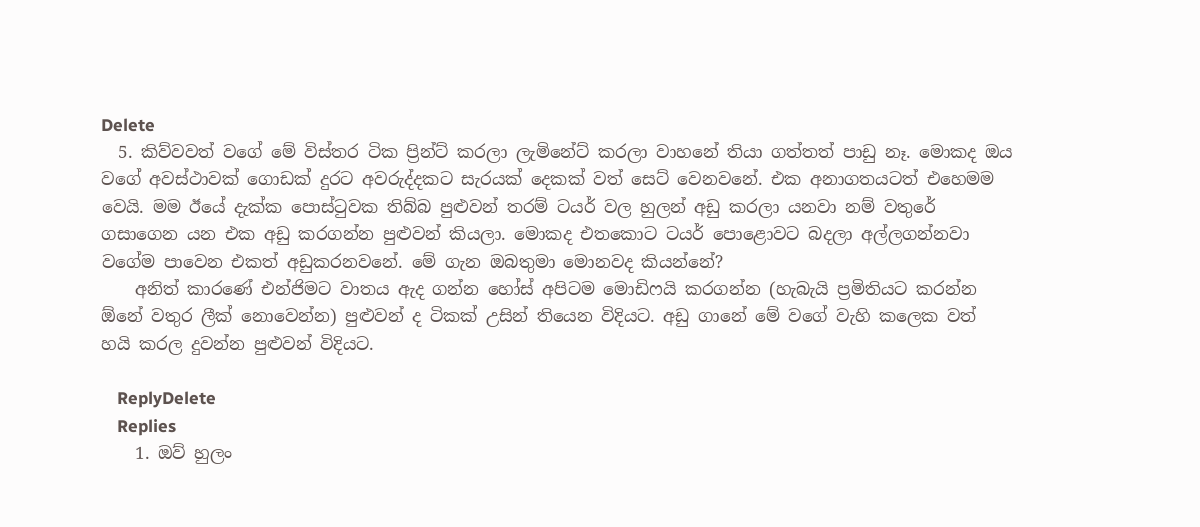Delete
  5. කිව්වවත් වගේ මේ විස්තර ටික ප්‍රින්ට් කරලා ලැමිනේට් කරලා වාහනේ තියා ගත්තත් පාඩු නෑ. මොකද ඔය වගේ අවස්ථාවක් ගොඩක් දුරට අවරුද්දකට සැරයක් දෙකක් වත් සෙට් වෙනවනේ. එක අනාගතයටත් එහෙමම වෙයි. මම ඊයේ දැක්ක පොස්ටුවක තිබ්බ පුළුවන් තරම් ටයර් වල හුලන් අඩු කරලා යනවා නම් වතුරේ ගසාගෙන යන එක අඩු කරගන්න පුළුවන් කියලා. මොකද එතකොට ටයර් පොළොවට බදලා අල්ලගන්නවා වගේම පාවෙන එකත් අඩුකරනවනේ. මේ ගැන ඔබතුමා මොනවද කියන්නේ?
    අනිත් කාරණේ එන්ජිමට වාතය ඇද ගන්න හෝස් අපිටම මොඩිෆයි කරගන්න (හැබැයි ප්‍රමිතියට කරන්න ඕනේ වතුර ලීක් නොවෙන්න) පුළුවන් ද ටිකක් උසින් තියෙන විදියට. අඩු ගානේ මේ වගේ වැහි කලෙක වත් හයි කරල දුවන්න පුළුවන් විදියට.

    ReplyDelete
    Replies
    1. ඔව් හුලං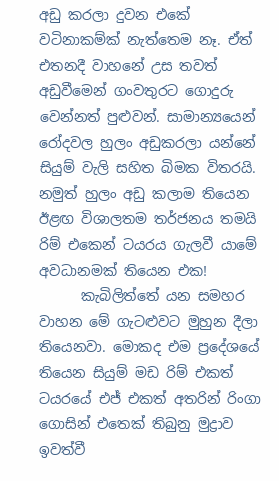අඩු කරලා දුවන එකේ වටිනාකම්ක් නැත්තෙම නෑ. ඒත් එතනදී වාහනේ උස තවත් අඩුවීමෙන් ගංවතුරට ගොදුරු වෙන්නත් පුළුවන්. සාමාන්‍යයෙන් රෝදවල හුලං අඩුකරලා යන්නේ සියුම් වැලි සහිත බිමක විතරයි. නමුත් හුලං අඩු කලාම තියෙන ඊළඟ විශාලතම තර්ජනය තමයි රිම් එකෙන් ටයරය ගැලවී යාමේ අවධානමක් තියෙන එක!
      කැබිලිත්තේ යන සමහර වාහන මේ ගැටළුවට මුහුන දීලා තියෙනවා. මොකද එම ප්‍රදේශයේ තියෙන සියුම් මඩ රිම් එකත් ටයරයේ එජ් එකත් අතරින් රිංගා ගොසින් එතෙක් තිබුනු මුද්‍රාව ඉවත්වී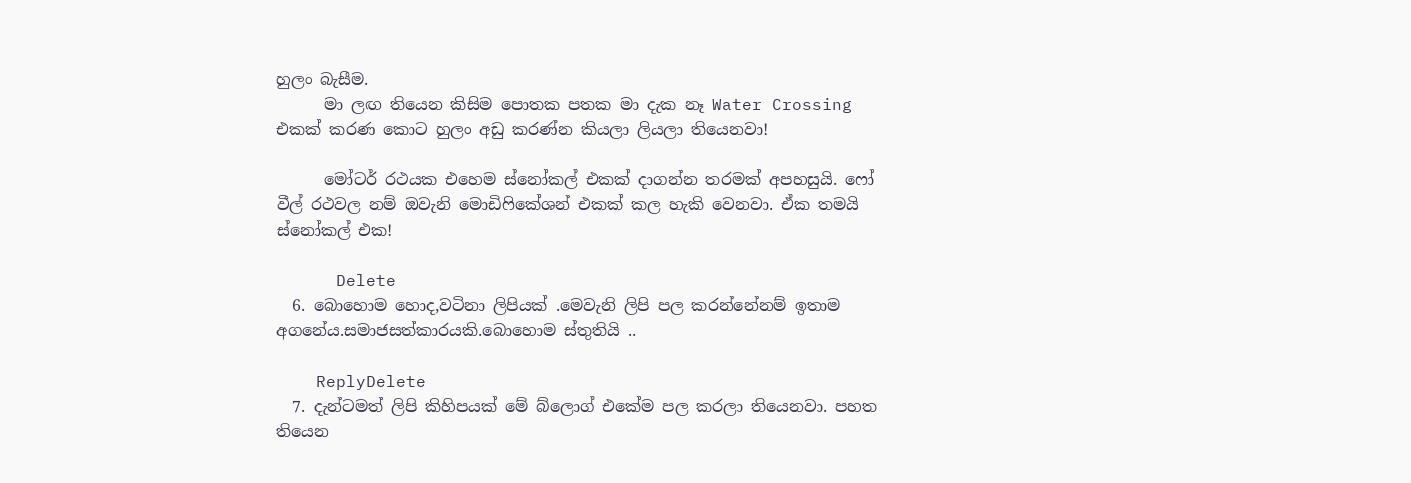හුලං බැසීම.
      මා ලඟ තියෙන කිසිම පොතක පතක මා දැක නෑ Water Crossing එකක් කරණ කොට හුලං අඩු කරණ්න කියලා ලියලා තියෙනවා!

      මෝටර් රථයක එහෙම ස්නෝකල් එකක් දාගන්න තරමක් අපහසුයි. ෆෝ වීල් රථවල නම් ඔවැනි මොඩිෆිකේශන් එකක් කල හැකි වෙනවා. ඒක තමයි ස්නෝකල් එක!

      Delete
  6. බොහොම හොද,වටිනා ලිපියක් .මෙවැනි ලිපි පල කරන්නේනම් ඉතාම අගනේය.සමාජසත්කාරයකි.බොහොම ස්තුතියි ..

    ReplyDelete
  7. දැන්ටමත් ලිපි කිහිපයක් මේ බ්ලොග් එකේම පල කරලා තියෙනවා. පහත තියෙන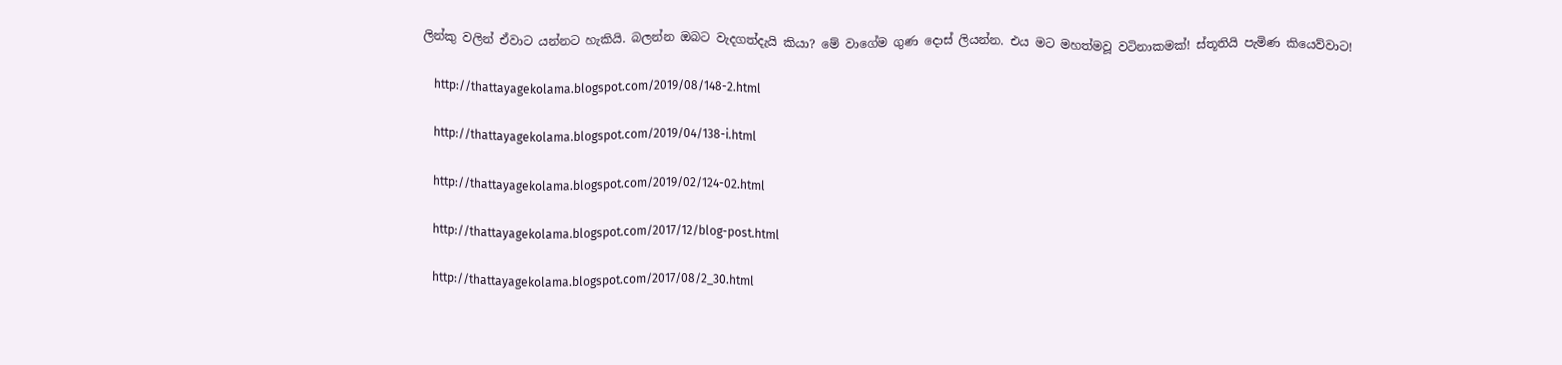ලින්කු වලින් ඒවාට යන්නට හැකියි. බලන්න ඔබට වැදගත්දැයි කියා? මේ වාගේම ගුණ දොස් ලියන්න. එය මට මහත්මවූ වටිනාකමක්! ස්තූතියි පැමිණ කියෙව්වාට!

    http://thattayagekolama.blogspot.com/2019/08/148-2.html

    http://thattayagekolama.blogspot.com/2019/04/138-i.html

    http://thattayagekolama.blogspot.com/2019/02/124-02.html

    http://thattayagekolama.blogspot.com/2017/12/blog-post.html

    http://thattayagekolama.blogspot.com/2017/08/2_30.html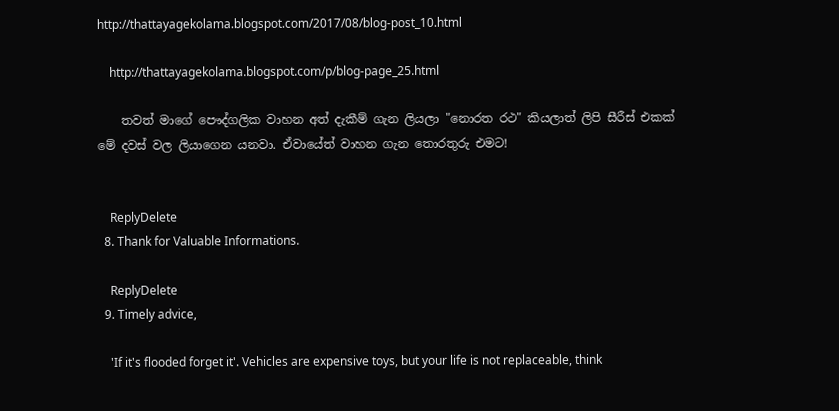http://thattayagekolama.blogspot.com/2017/08/blog-post_10.html

    http://thattayagekolama.blogspot.com/p/blog-page_25.html

    තවත් මාගේ පෞද්ගලික වාහන අත් දැකීම් ගැන ලියලා "නොරත රථ" කියලාත් ලිපි සීරීස් එකක් මේ දවස් වල ලියාගෙන යනවා. ඒවායේත් වාහන ගැන තොරතුරු එමට!


    ReplyDelete
  8. Thank for Valuable Informations.

    ReplyDelete
  9. Timely advice,

    'If it's flooded forget it'. Vehicles are expensive toys, but your life is not replaceable, think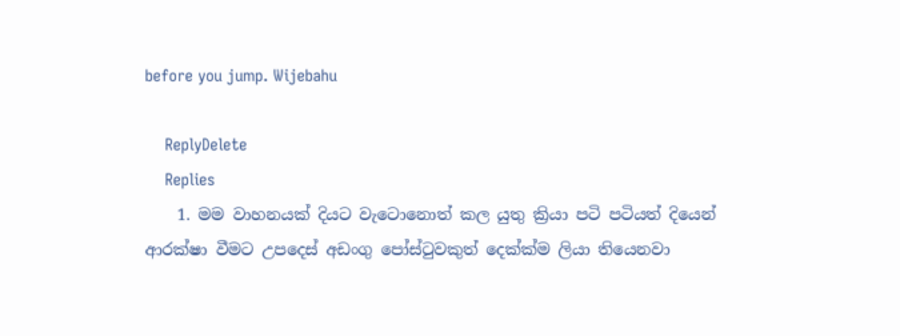before you jump. Wijebahu

    ReplyDelete
    Replies
    1. මම වාහනයක් දියට වැටොනොත් කල යුතු ක්‍රියා පටි පටියත් දියෙන් ආරක්ෂා වීමට උපදෙස් අඩංගු පෝස්ටුවකුත් දෙක්ක්ම ලියා තියෙනවා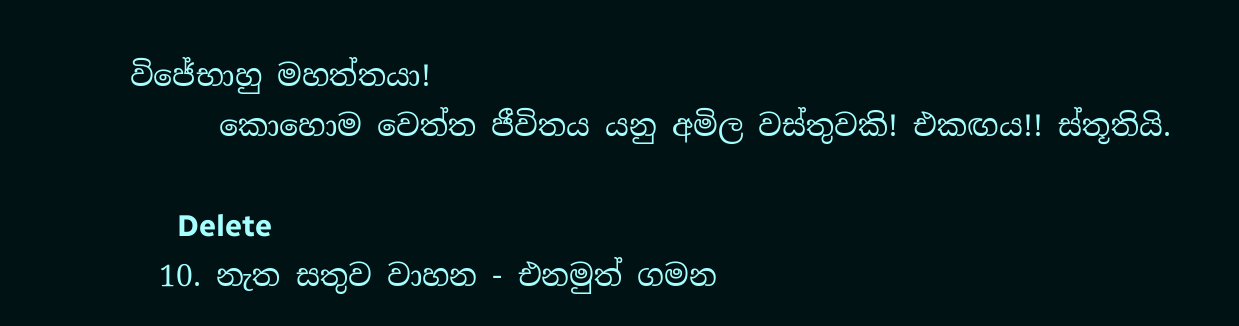විජේභාහු මහත්තයා!
      කොහොම වෙත්ත ජීවිතය යනු අමිල වස්තුවකි! එකඟය!! ස්තූතියි.

      Delete
  10. නැත සතුව වාහන - එනමුත් ගමන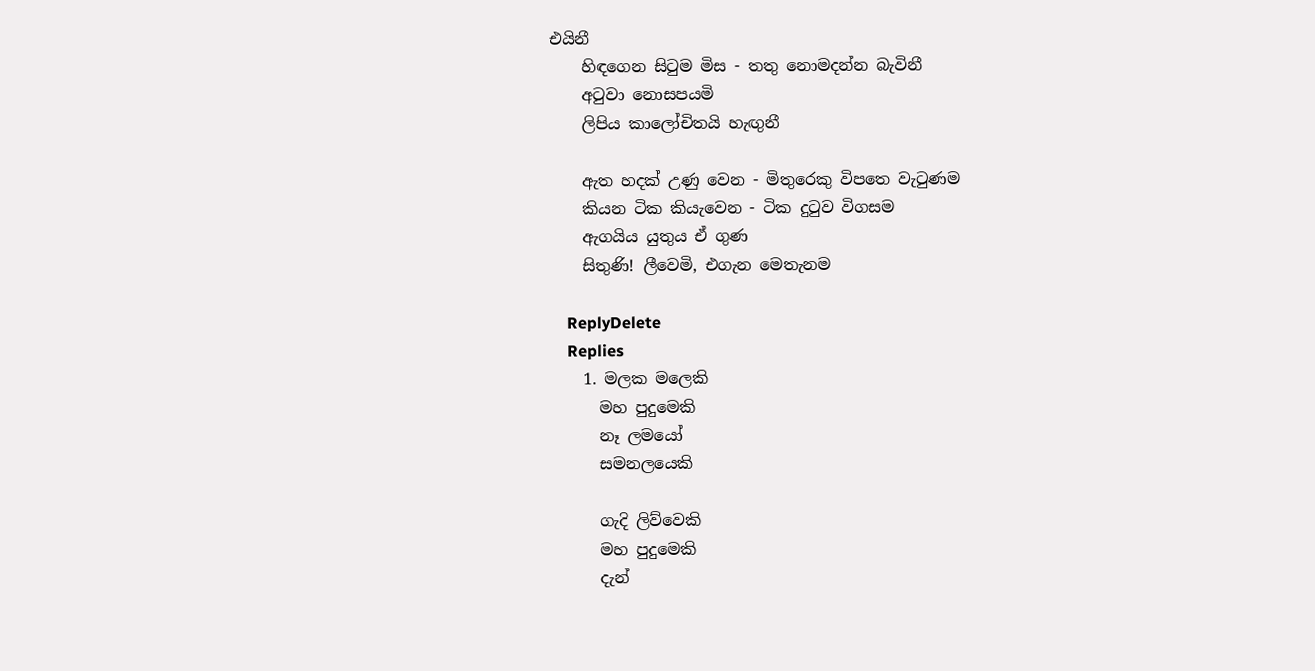එයිනී
    හිඳගෙන සිටුම මිස - තතු නොමදන්න බැවිනී
    අටුවා නොසපයමි
    ලිපිය කාලෝචිතයි හැඟුනී

    ඇත හදක් උණු වෙන - මිතුරෙකු විපතෙ වැටුණම
    කියන ටික කියැවෙන - ටික දුටුව විගසම
    ඇගයිය යුතුය ඒ ගුණ
    සිතුණි! ලීවෙමි, එගැන මෙතැනම

    ReplyDelete
    Replies
    1. මලක මලෙකි
      මහ පුදුමෙකි
      නෑ ලමයෝ
      සමනලයෙකි

      ගැදි ලිව්වෙකි
      මහ පුදුමෙකි
      දැන්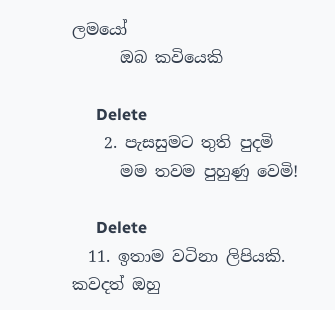ලමයෝ
      ඔබ කවියෙකි

      Delete
    2. පැසසුමට තුති පුදමි
      මම තවම පුහුණු වෙමි!

      Delete
  11. ඉතාම වටිනා ලිපියකි. කවදත් ඔහු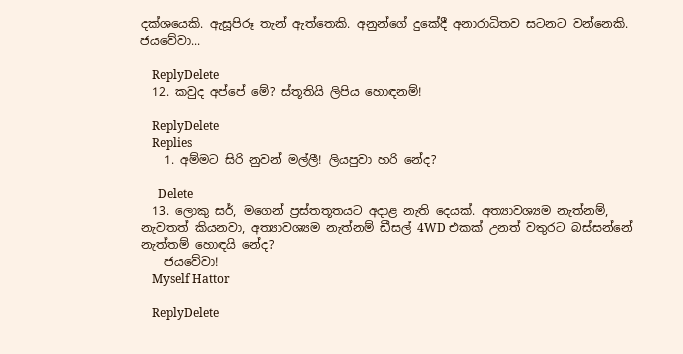දක්ශයෙකි. ඇසූපිරූ තැන් ඇත්තෙකි. අනුන්ගේ දුකේදී අනාරාධිතව සටනට වන්නෙකි. ජයවේවා...

    ReplyDelete
  12. කවුද අප්පේ මේ? ස්තූතියි ලිපිය හොඳනම්!

    ReplyDelete
    Replies
    1. අම්මට සිරි නුවන් මල්ලී! ලියපුවා හරි නේද?

      Delete
  13. ලොකු සර්, මගෙන් ප්‍රස්තතූතයට අදාළ නැති දෙයක්. අත්‍යාවශ්‍යම නැත්නම්, නැවතත් කියනවා, අත්‍යාවශ්‍යම නැත්නම් ඩීසල් 4WD එකක් උනත් වතුරට බස්සන්නේ නැත්තම් හොඳයි නේද?
    ජයවේවා!
    Myself Hattor

    ReplyDelete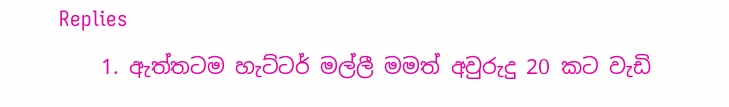Replies
    1. ඇත්තටම හැට්ටර් මල්ලී මමත් අවුරුදු 20 කට වැඩි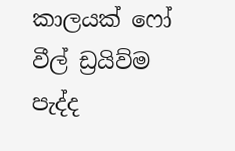කාලයක් ෆෝ වීල් ඩ්‍රයිව්ම පැද්ද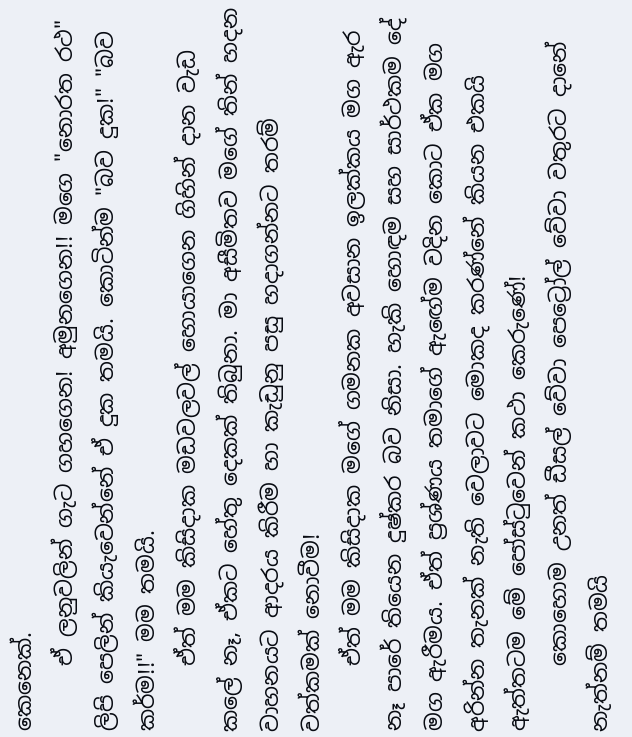කෙනෙක්.
      ඒ ලනුවලින් ගැට ගහගෙන! අමුනගෙන!! මගෙ "නොරත රථ" ලිපි පෙලින් කියැවෙන්නේ ඒ දුක තමයි. කොටින්ම "බව දුක!" "බව කර්ම!!" මම තමයි.
      ඒත් මම කිසිදාක මඩවලවල් හොයාගෙන ගිහින් දාන වැඩ කලේ නෑ, ඒකට හේතු දෙකක් තිබුනා. මා අසීමිතව මගේ තින් හදන වාහනයට ආදරය කිරීම හා කැඩුනු පසු හදාගන්නට තරම් වත්කමක් නොවීම!
      ඒත් මම කිසිදාක මගේ ගමනක අවසාන ඉලක්කය මග ඇර නෑ පාරේ තියෙන දුෂ්කර බව නිසා. හැකි හොඳම සහ සාර්ථකම දේ මග ඇරීමය. ඒත් ප්‍රශ්ණය තමාගේ ඇඟේම වදින කොට ඒක මග අරින්න තැනක් නැති වෙලාවට මොකද කරණ්නේ කියන එකයි ඇත්තටම මේ පෝස්ටුවෙන් කථා කෙරුණේ!
      කොහොම උනත් ඩීසල් වේවා පෙට්‍රෝල් වේවා වතුරට දානේ නැත්නම් තමයි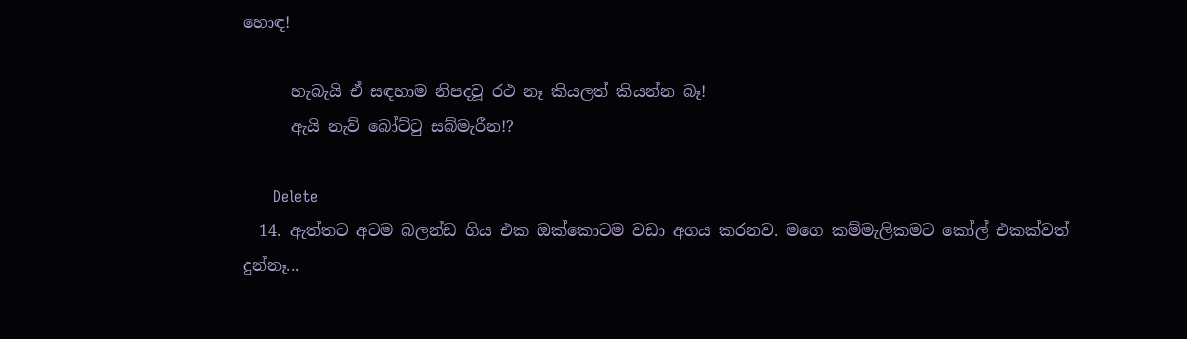හොඳ!

      හැබැයි ඒ සඳහාම නිපදවූ රථ නෑ කියලත් කියන්න බෑ!
      ඇයි නැව් බෝට්ටු සබ්මැරීන!?

      Delete
  14. ඇත්තට අටම බලන්ඩ ගිය එක ඔක්කොටම වඩා අගය කරනව. මගෙ කම්මැලිකමට කෝල් එකක්වත් දුන්නෑ...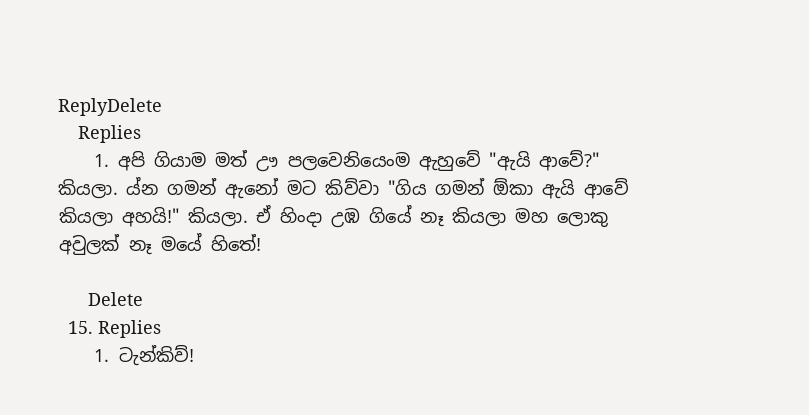ReplyDelete
    Replies
    1. අපි ගියාම මත් ඌ පලවෙනියෙංම ඇහුවේ "ඇයි ආවේ?" කියලා. ය්න ගමන් ඇනෝ මට කිව්වා "ගිය ගමන් ඕකා ඇයි ආවේ කියලා අහයි!" කියලා. ඒ හිංදා උඹ ගියේ නෑ කියලා මහ ලොකු අවුලක් නෑ මයේ හිතේ!

      Delete
  15. Replies
    1. ටැන්කිව්!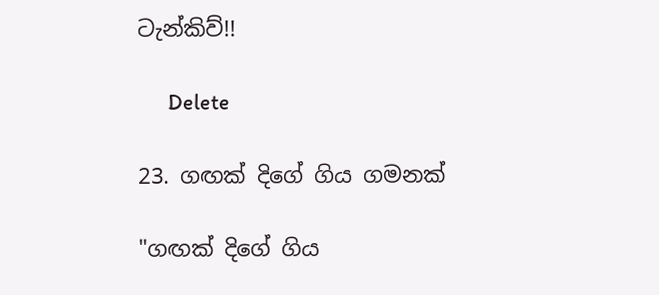ටැන්කිව්!!

      Delete

23. ගඟක් දිගේ ගිය ගමනක්

"ගඟක් දිගේ ගිය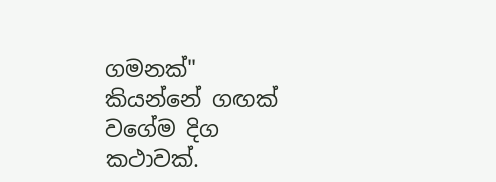ගමනක්" කියන්නේ ගඟක් වගේම දිග කථාවක්.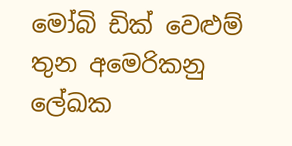මෝබි ඩික් වෙළුම් තුන අමෙරිකනු ලේඛක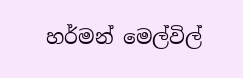හර්මන් මෙල්විල්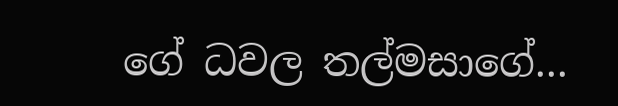ගේ ධවල තල්මසාගේ...